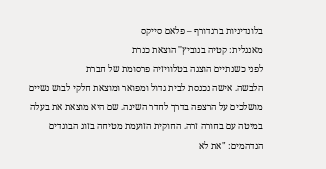בלונדיניות ברגדורף – פלאם סייקס
מאנגלית: קטיה בנוביץ'' הוצאת כנרת
לפני כשנתיים הוצגה בטלוויזיה פרסומת של חברת
הלבשה. אישה נכנסת לבית גדול ומפואר ומוצאת חלקי לבוש נשיים מושלכים על הרצפה בדרך לחדר השינה. שם היא מוצאת את בעלה במיטה עם בחורה זרה. החוקית הזועמת מטיחה בזוג הבוגדים הנדהמים: "את לא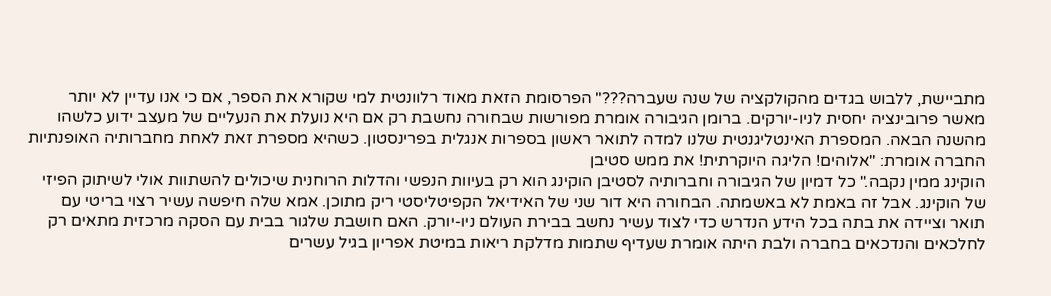מתביישת, ללבוש בגדים מהקולקציה של שנה שעברה???" הפרסומת הזאת מאוד רלוונטית למי שקורא את הספר, אם כי אנו עדיין לא יותר מאשר פרובינציה יחסית לניו-יורקים. ברומן הגיבורה אומרת מפורשות שבחורה נחשבת רק אם היא נועלת את הנעליים של מעצב ידוע כלשהו מהשנה הבאה. המספרת האינטליגנטית שלנו למדה לתואר ראשון בספרות אנגלית בפרינסטון. כשהיא מספרת זאת לאחת מחברותיה האופנתיות החברה אומרת: "אלוהים! הליגה היוקרתית! את ממש סטיבן
הוקינג ממין נקבה." כל דמיון של הגיבורה וחברותיה לסטיבן הוקינג הוא רק בעיוות הנפשי והדלות הרוחנית שיכולים להשתוות אולי לשיתוק הפיזי של הוקינג. אבל זה באמת לא באשמתה. הבחורה היא דור שני של האידיאל הקפיטליסטי ריק מתוכן. אמא שלה חיפשה עשיר רצוי בריטי עם תואר וציידה את בתה בכל הידע הנדרש כדי לצוד עשיר נחשב בבירת העולם ניו-יורק. האם חושבת שלגור בבית עם הסקה מרכזית מתאים רק לחלכאים והנדכאים בחברה ולבת היתה אומרת שעדיף שתמות מדלקת ריאות במיטת אפריון בגיל עשרים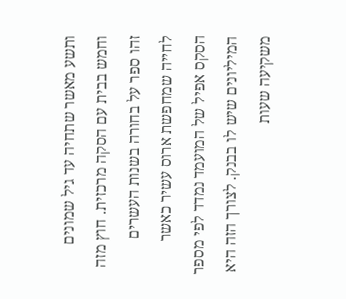ותשע מאשר שתחיה עד גיל שמונים וחמש בבית עם הסקה מרכזית. חוץ מזה זהו ספר על בחורה בשנות העשרים לחייה שמחפשת ארוס עשיר כאשר הסקס אפיל של המועמד נמדד לפי מספר המיליונים שיש לו בבנק. לצורך הזה היא משקיעה שעות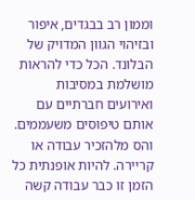וממון רב בבגדים, איפור ובזיהוי הגוון המדויק של הבלונד. הכל כדי להראות מושלמת במסיבות ואירועים חברתיים עם אותם טיפוסים משעממים. והס מלהזכיר עבודה או קריירה. להיות אופנתית כל הזמן זו כבר עבודה קשה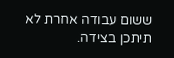ששום עבודה אחרת לא תיתכן בצידה.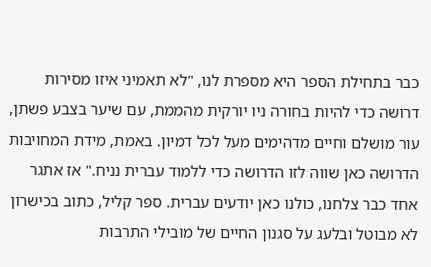כבר בתחילת הספר היא מספרת לנו, "לא תאמיני איזו מסירות דרושה כדי להיות בחורה ניו יורקית מהממת, עם שיער בצבע פשתן, עור מושלם וחיים מדהימים מעל לכל דמיון. באמת, מידת המחויבות הדרושה כאן שווה לזו הדרושה כדי ללמוד עברית נניח." אז אתגר אחד כבר צלחנו, כולנו כאן יודעים עברית. ספר קליל, כתוב בכישרון לא מבוטל ובלעג על סגנון החיים של מובילי התרבות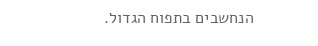הנחשבים בתפוח הגדול.